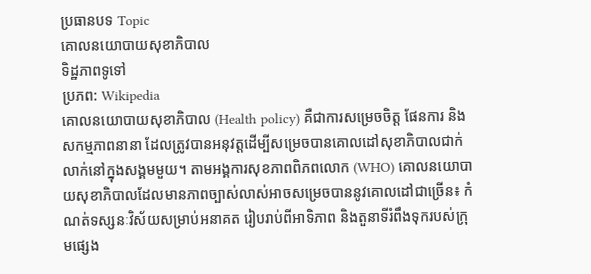ប្រធានបទ Topic
គោលនយោបាយសុខាភិបាល
ទិដ្ឋភាពទូទៅ
ប្រភព: Wikipedia
គោលនយោបាយសុខាភិបាល (Health policy) គឺជាការសម្រេចចិត្ត ផែនការ និងសកម្មភាពនានា ដែលត្រូវបានអនុវត្តដើម្បីសម្រេចបានគោលដៅសុខាភិបាលជាក់លាក់នៅក្នុងសង្គមមួយ។ តាមអង្គការសុខភាពពិភពលោក (WHO) គោលនយោបាយសុខាភិបាលដែលមានភាពច្បាស់លាស់អាចសម្រេចបាននូវគោលដៅជាច្រើន៖ កំណត់ទស្សនៈវិស័យសម្រាប់អនាគត រៀបរាប់ពីអាទិភាព និងតួនាទីរំពឹងទុករបស់ក្រុមផ្សេង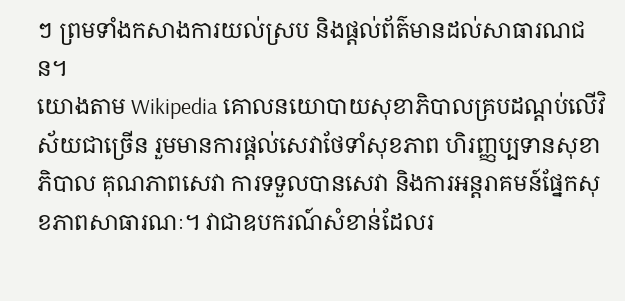ៗ ព្រមទាំងកសាងការយល់ស្រប និងផ្តល់ព័ត៌មានដល់សាធារណជន។
យោងតាម Wikipedia គោលនយោបាយសុខាភិបាលគ្របដណ្តប់លើវិស័យជាច្រើន រួមមានការផ្តល់សេវាថែទាំសុខភាព ហិរញ្ញប្បទានសុខាភិបាល គុណភាពសេវា ការទទួលបានសេវា និងការអន្តរាគមន៍ផ្នែកសុខភាពសាធារណៈ។ វាជាឧបករណ៍សំខាន់ដែលរ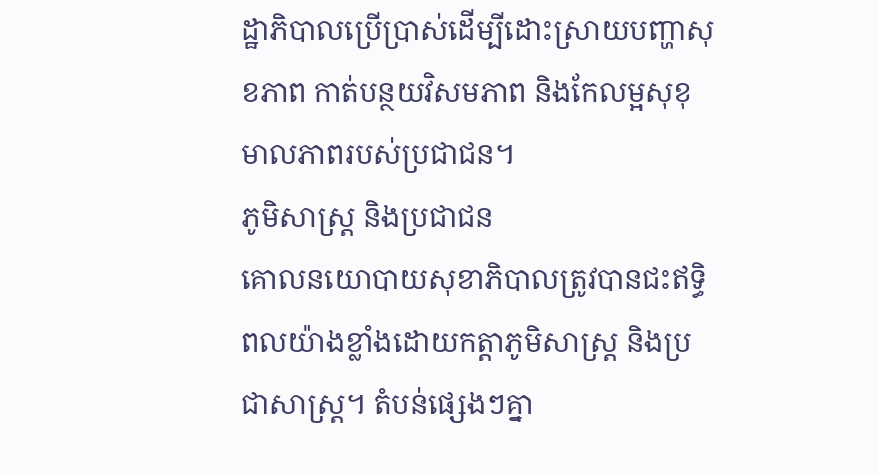ដ្ឋាភិបាលប្រើប្រាស់ដើម្បីដោះស្រាយបញ្ហាសុខភាព កាត់បន្ថយវិសមភាព និងកែលម្អសុខុមាលភាពរបស់ប្រជាជន។
ភូមិសាស្ត្រ និងប្រជាជន
គោលនយោបាយសុខាភិបាលត្រូវបានជះឥទ្ធិពលយ៉ាងខ្លាំងដោយកត្តាភូមិសាស្ត្រ និងប្រជាសាស្ត្រ។ តំបន់ផ្សេងៗគ្នា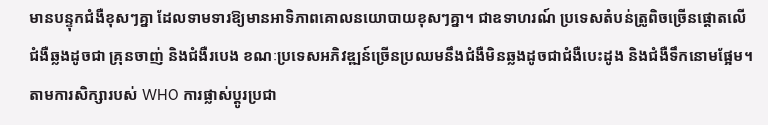មានបន្ទុកជំងឺខុសៗគ្នា ដែលទាមទារឱ្យមានអាទិភាពគោលនយោបាយខុសៗគ្នា។ ជាឧទាហរណ៍ ប្រទេសតំបន់ត្រូពិចច្រើនផ្តោតលើជំងឺឆ្លងដូចជា គ្រុនចាញ់ និងជំងឺរបេង ខណៈប្រទេសអភិវឌ្ឍន៍ច្រើនប្រឈមនឹងជំងឺមិនឆ្លងដូចជាជំងឺបេះដូង និងជំងឺទឹកនោមផ្អែម។ តាមការសិក្សារបស់ WHO ការផ្លាស់ប្តូរប្រជា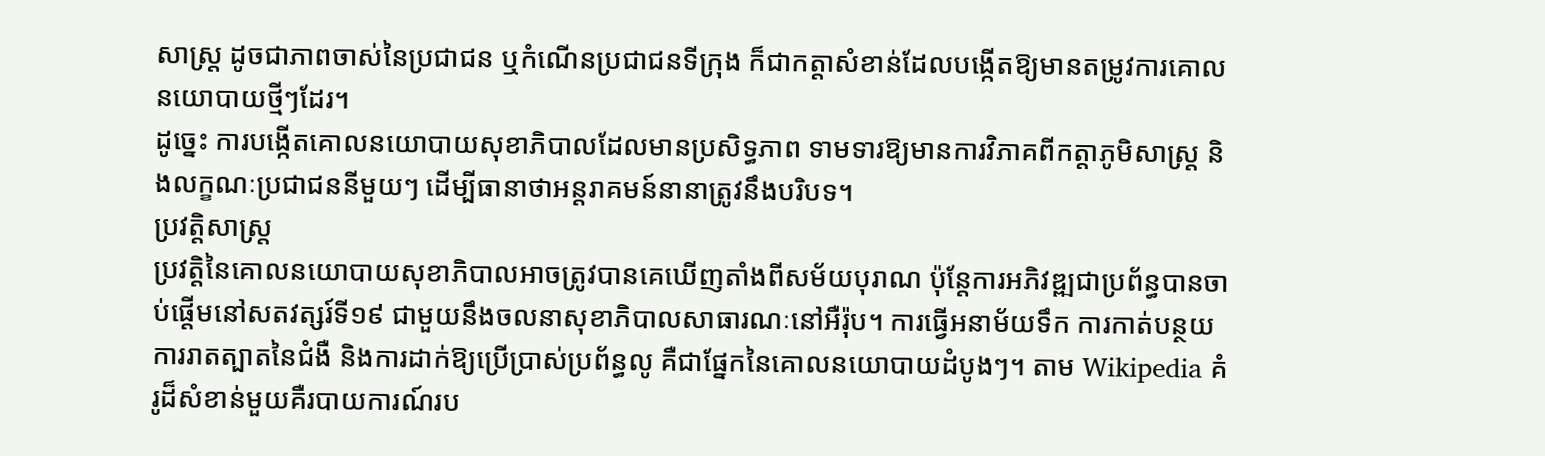សាស្ត្រ ដូចជាភាពចាស់នៃប្រជាជន ឬកំណើនប្រជាជនទីក្រុង ក៏ជាកត្តាសំខាន់ដែលបង្កើតឱ្យមានតម្រូវការគោលនយោបាយថ្មីៗដែរ។
ដូច្នេះ ការបង្កើតគោលនយោបាយសុខាភិបាលដែលមានប្រសិទ្ធភាព ទាមទារឱ្យមានការវិភាគពីកត្តាភូមិសាស្ត្រ និងលក្ខណៈប្រជាជននីមួយៗ ដើម្បីធានាថាអន្តរាគមន៍នានាត្រូវនឹងបរិបទ។
ប្រវត្តិសាស្ត្រ
ប្រវត្តិនៃគោលនយោបាយសុខាភិបាលអាចត្រូវបានគេឃើញតាំងពីសម័យបុរាណ ប៉ុន្តែការអភិវឌ្ឍជាប្រព័ន្ធបានចាប់ផ្តើមនៅសតវត្សរ៍ទី១៩ ជាមួយនឹងចលនាសុខាភិបាលសាធារណៈនៅអឺរ៉ុប។ ការធ្វើអនាម័យទឹក ការកាត់បន្ថយការរាតត្បាតនៃជំងឺ និងការដាក់ឱ្យប្រើប្រាស់ប្រព័ន្ធលូ គឺជាផ្នែកនៃគោលនយោបាយដំបូងៗ។ តាម Wikipedia គំរូដ៏សំខាន់មួយគឺរបាយការណ៍រប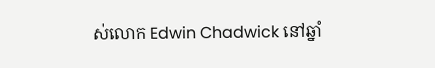ស់លោក Edwin Chadwick នៅឆ្នាំ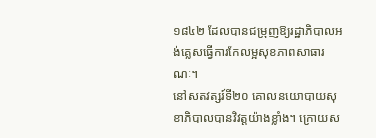១៨៤២ ដែលបានជម្រុញឱ្យរដ្ឋាភិបាលអង់គ្លេសធ្វើការកែលម្អសុខភាពសាធារណៈ។
នៅសតវត្សរ៍ទី២០ គោលនយោបាយសុខាភិបាលបានវិវត្តយ៉ាងខ្លាំង។ ក្រោយស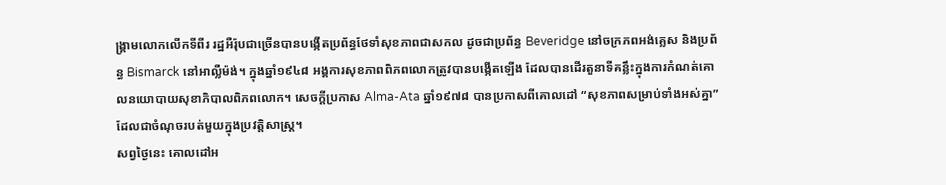ង្គ្រាមលោកលើកទីពីរ រដ្ឋអឺរ៉ុបជាច្រើនបានបង្កើតប្រព័ន្ធថែទាំសុខភាពជាសកល ដូចជាប្រព័ន្ធ Beveridge នៅចក្រភពអង់គ្លេស និងប្រព័ន្ធ Bismarck នៅអាល្លឺម៉ង់។ ក្នុងឆ្នាំ១៩៤៨ អង្គការសុខភាពពិភពលោកត្រូវបានបង្កើតឡើង ដែលបានដើរតួនាទីគន្លឹះក្នុងការកំណត់គោលនយោបាយសុខាភិបាលពិភពលោក។ សេចក្តីប្រកាស Alma-Ata ឆ្នាំ១៩៧៨ បានប្រកាសពីគោលដៅ “សុខភាពសម្រាប់ទាំងអស់គ្នា” ដែលជាចំណុចរបត់មួយក្នុងប្រវត្តិសាស្ត្រ។
សព្វថ្ងៃនេះ គោលដៅអ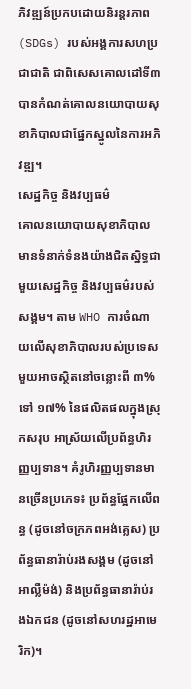ភិវឌ្ឍន៍ប្រកបដោយនិរន្តរភាព (SDGs) របស់អង្គការសហប្រជាជាតិ ជាពិសេសគោលដៅទី៣ បានកំណត់គោលនយោបាយសុខាភិបាលជាផ្នែកស្នូលនៃការអភិវឌ្ឍ។
សេដ្ឋកិច្ច និងវប្បធម៌
គោលនយោបាយសុខាភិបាលមានទំនាក់ទំនងយ៉ាងជិតស្និទ្ធជាមួយសេដ្ឋកិច្ច និងវប្បធម៌របស់សង្គម។ តាម WHO ការចំណាយលើសុខាភិបាលរបស់ប្រទេសមួយអាចស្ថិតនៅចន្លោះពី ៣% ទៅ ១៧% នៃផលិតផលក្នុងស្រុកសរុប អាស្រ័យលើប្រព័ន្ធហិរញ្ញប្បទាន។ គំរូហិរញ្ញប្បទានមានច្រើនប្រភេទ៖ ប្រព័ន្ធផ្អែកលើពន្ធ (ដូចនៅចក្រភពអង់គ្លេស) ប្រព័ន្ធធានារ៉ាប់រងសង្គម (ដូចនៅអាល្លឺម៉ង់) និងប្រព័ន្ធធានារ៉ាប់រងឯកជន (ដូចនៅសហរដ្ឋអាមេរិក)។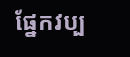ផ្នែកវប្ប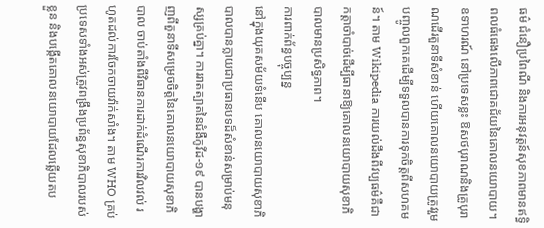ធម៌ ជំនឿប្រពៃណី និងការអនុវត្តន៍សុខភាពមានឥទ្ធិពលធំធេងលើភាពជោគជ័យនៃគោលនយោបាយ។ ឧទាហរណ៍ នៅប្រទេសខ្លះ ឱសថបុរាណនិងគ្រូបុរាណដើរតួនាទីសំខាន់ ហើយគោលនយោបាយត្រូវរួមបញ្ចូលពួកគេដើម្បីទទួលបានការទុកចិត្តពីសហគមន៍។ តាម Wikipedia ការយល់ដឹងពីវប្បធម៌គឺជាកត្តាចាំបាច់ដើម្បីធានាឱ្យគោលនយោបាយសុខាភិបាលមានប្រសិទ្ធភាព។
ការពាក់ព័ន្ធបច្ចុប្បន្ន
នៅក្នុងយុគសម័យទំនើប គោលនយោបាយសុខាភិបាលបានក្លាយជាប្រធានបទដ៏សំខាន់សម្រាប់មនុស្សគ្រប់គ្នា។ ការរាតត្បាតនៃជំងឺកូវីដ-១៩ បានបង្ហាញពីតួនាទីសម្រេចចិត្តនៃគោលនយោបាយសុខាភិបាល ចាប់តាំងពីវិធានការដាក់ដំណើរការវិលវល់ រហូតដល់ការចែកចាយវ៉ាក់សាំង។ តាម WHO គ្រប់ប្រទេសទាំងអស់ត្រូវពង្រឹងប្រព័ន្ធសុខាភិបាលរបស់ខ្លួន និងបង្កើតគោលនយោបាយដែលឆ្លើយតប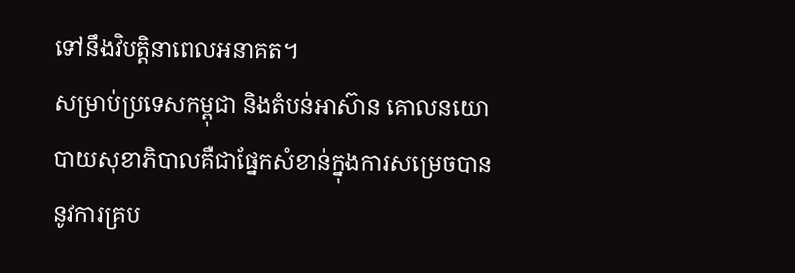ទៅនឹងវិបត្តិនាពេលអនាគត។
សម្រាប់ប្រទេសកម្ពុជា និងតំបន់អាស៊ាន គោលនយោបាយសុខាភិបាលគឺជាផ្នែកសំខាន់ក្នុងការសម្រេចបាននូវការគ្រប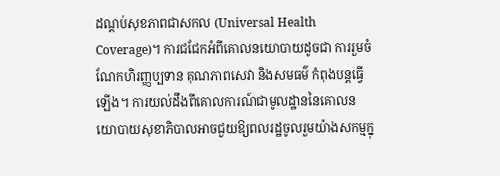ដណ្តប់សុខភាពជាសកល (Universal Health Coverage)។ ការជជែកអំពីគោលនយោបាយដូចជា ការរួមចំណែកហិរញ្ញប្បទាន គុណភាពសេវា និងសមធម៌ កំពុងបន្តធ្វើឡើង។ ការយល់ដឹងពីគោលការណ៍ជាមូលដ្ឋាននៃគោលនយោបាយសុខាភិបាលអាចជួយឱ្យពលរដ្ឋចូលរួមយ៉ាងសកម្មក្នុ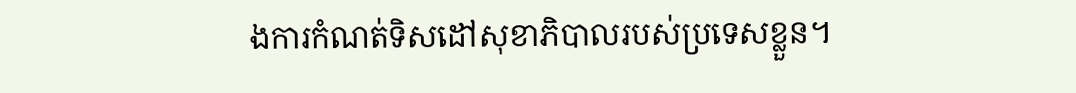ងការកំណត់ទិសដៅសុខាភិបាលរបស់ប្រទេសខ្លួន។